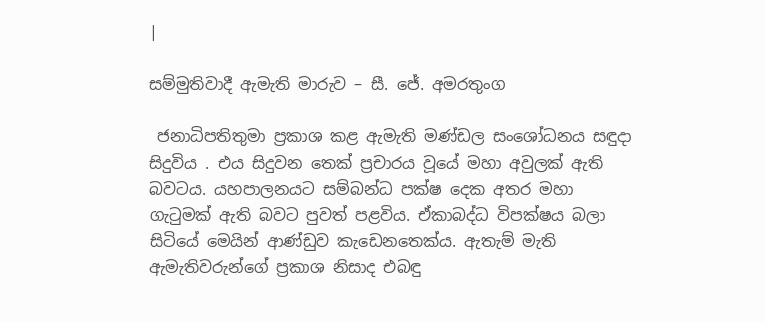|

සම්මුතිවාදී ඇමැති මාරුව – සී. ජේ. අමරතුංග

 ජනාධිපතිතුමා ප්‍රකාශ කළ ඇමැති මණ්ඩල සංශෝධනය සඳුදා සිදුවිය . එය සිදුවන තෙක් ප්‍රචාරය වූයේ මහා අවුලක් ඇති බවටය. යහපාලනයට සම්බන්ධ පක්ෂ දෙක අතර මහා ගැටුමක් ඇති බවට පුවත් පළවිය. ඒකාබද්ධ විපක්ෂය බලා සිටියේ ‍මෙයින් ආණ්ඩුව කැඩෙනතෙක්ය. ඇතැම් මැති ඇමැතිවරුන්ගේ ප්‍රකාශ නිසාද එබඳු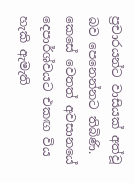ප්‍රචාරයන්ට වාසියක් අත්වූ බව පෙනෙන්නට තිබිණි. කෙසේ වෙතත් අවසානයේ දෙපාර්ශ්වයට එකඟ විය හැකි ඇමැති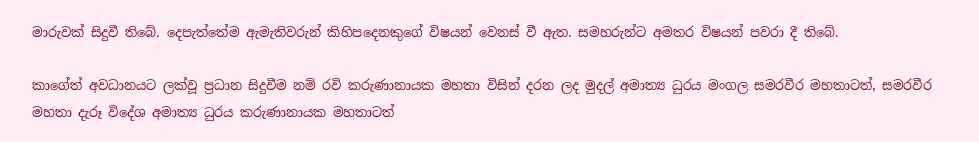මාරුවක් සිදුවී තිබේ. දෙපැත්තේම ඇමැතිවරුන් කිහිපදෙනකුගේ විෂයන් වෙනස් වී ඇත. සමහරුන්ට අමතර විෂයන් පවරා දී තිබේ.

කාගේත් අවධානයට ලක්වූ ප්‍රධාන සිදුවීම නම් රවි කරුණානායක මහතා විසින් දරන ලද මුදල් අමාත්‍ය ධුරය මංගල සමරවීර මහතාටත්, සමරවීර මහතා දැරූ විදේශ අමාත්‍ය ධුරය කරුණානායක මහතාටත්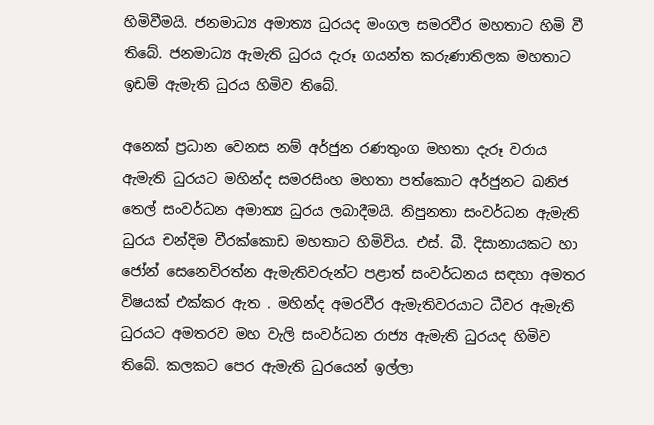හිමිවීමයි. ජනමාධ්‍ය අමාත්‍ය ධුරයද මංගල සමරවීර මහතාට හිමි වී තිබේ. ජනමාධ්‍ය ඇමැති ධුරය දැරූ ගයන්ත කරුණාතිලක මහතාට ඉඩම් ඇමැති ධුරය හිමිව තිබේ.

අනෙක් ප්‍රධාන වෙනස නම් අර්ජුන රණතුංග මහතා දැරූ වරාය ඇමැති ධුරයට මහින්ද සමරසිංහ මහතා පත්කොට අර්ජුනට ඛනිජ තෙල් සංවර්ධන අමාත්‍ය ධුරය ලබාදීමයි. නිපුනතා සංවර්ධන ඇමැති ධුරය චන්දිම වීරක්කොඩ මහතාට හිමිවිය. එස්. බී. දිසානායකට හා ජෝන් සෙනෙවිරත්න ඇමැතිවරුන්ට පළාත් සංවර්ධනය සඳහා අමතර විෂයක් එක්කර ඇත . මහින්ද අමරවීර ඇමැතිවරයාට ධීවර ඇමැති ධුරයට අමතරව මහ වැලි සංවර්ධන රාජ්‍ය ඇමැති ධුරයද හිමිව තිබේ. කලකට පෙර ඇමැති ධුරයෙන් ඉල්ලා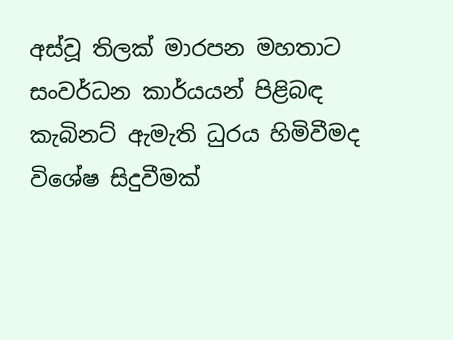අස්වූ තිලක් මාරපන මහතාට සංවර්ධන කාර්යයන් පිළිබඳ කැබිනට් ඇමැති ධුරය හිමිවීමද විශේෂ සිදුවීමක්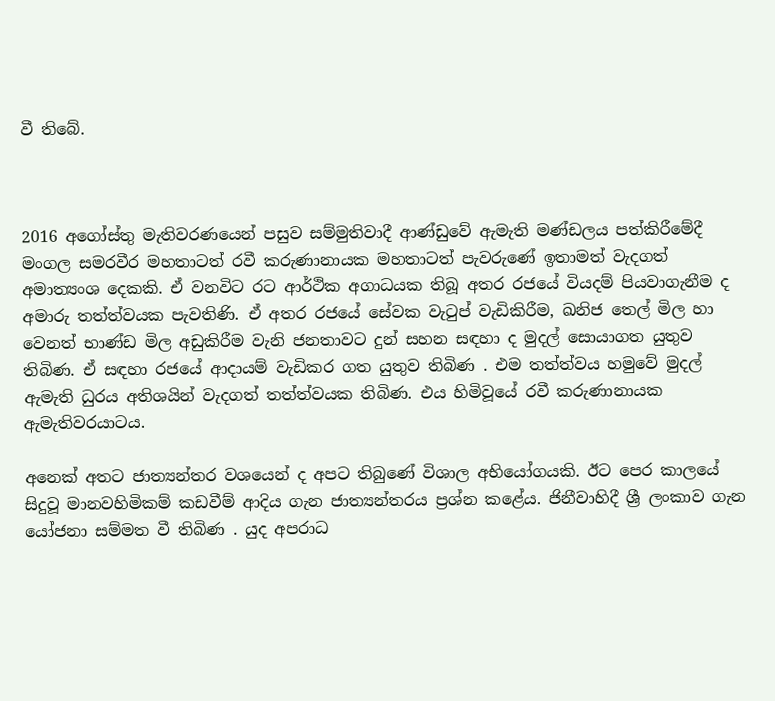වී තිබේ.



2016 අගෝස්තු මැතිවරණයෙන් පසුව සම්මුතිවාදී ආණ්ඩුවේ ඇමැති මණ්ඩලය පත්කිරීමේදී මංගල සමරවීර මහතාටත් රවී කරුණානායක මහතාටත් පැවරුණේ ඉතාමත් වැදගත් අමාත්‍යංශ දෙකකි. ඒ වනවිට රට ආර්ථික අගාධයක තිබූ අතර රජයේ වියදම් පියවාගැනීම ද අමාරු තත්ත්වයක පැවතිණි. ඒ අතර රජයේ සේවක වැටුප් වැඩිකිරීම, ඛනිජ තෙල් මිල හා වෙනත් භාණ්ඩ මිල අඩුකිරීම වැනි ජනතාවට දුන් සහන සඳහා ද මුදල් සොයාගත යුතුව තිබිණ. ඒ සඳහා රජයේ ආදායම් වැඩිකර ගත යුතුව තිබිණ . එම තත්ත්වය හමු‍වේ මුදල් ඇමැති ධුරය අතිශයින් වැදගත් තත්ත්වයක තිබිණ. එය හිමිවූයේ රවී කරුණානායක ඇමැතිවරයාටය.

අනෙක් අතට ජාත්‍යන්තර වශයෙන් ද අපට තිබුණේ විශාල අභියෝගයකි. ඊට පෙර කාලයේ සිදුවූ මානවහිමිකම් කඩවීම් ආදිය ගැන ජාත්‍යන්තරය ප්‍රශ්න කළේය. ජිනීවාහිදී ශ්‍රී ලංකාව ගැන යෝජනා සම්මත වී තිබිණ . යුද අපරාධ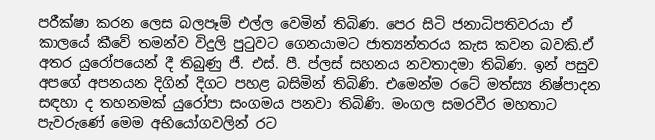පරීක්ෂා කරන ලෙස බලපෑම් එල්ල වෙමින් තිබිණ. පෙර සිටි ජනාධිපතිවරයා ඒ කාලයේ කීවේ තමන්ව විදුලි පුටුවට ගෙනයාමට ජාත්‍යන්තරය කැස කවන බවකි.ඒ අතර යුරෝපයෙන් දී තිබුණු ජී. එස්. පී. ප්ලස් සහනය නවතාදමා තිබිණ. ඉන් පසුව අපගේ අපනයන දිගින් දිගට පහළ බසිමින් තිබිණි. එමෙන්ම රටේ මත්ස්‍ය නිෂ්පාදන සඳහා ද තහනමක් යු‍රෝපා සංගමය පනවා තිබිණි. මංගල සමරවීර මහතාට පැවරුණේ මෙම අභියෝගවලින් රට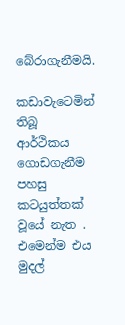බේරාගැනීමයි.

කඩාවැටෙමින් තිබූ ආර්ථිකය ගොඩගැනීම පහසු කටයුත්තක් වූයේ නැත . එමෙන්ම එය මුදල්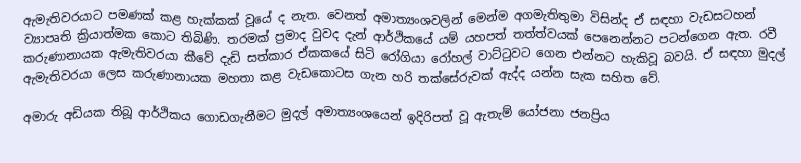ඇමැතිවරයාට පමණක් කළ හැක්කක් වූයේ ද නැත. වෙනත් අමාත්‍යංශවලින් මෙන්ම අගමැතිතුමා විසින්ද ඒ සඳහා වැඩසටහන් ව්‍යාපෘති ක්‍රියාත්මක කොට තිබිණි. තරමක් ප්‍රමාද වුවද දැන් ආර්ථිකයේ යම් යහපත් තත්ත්වයක් පෙනෙන්නට පටන්ගෙන ඇත. රවී කරුණානායක ඇමැතිවරයා කීවේ දැඩි සත්කාර ඒකකයේ සිටි රෝගියා රෝහල් වාට්ටුවට ගෙන එන්නට හැකිවූ බවයි. ඒ සඳහා මුදල් ඇමැතිවරයා ලෙස කරුණානායක මහතා කළ වැඩකොටස ගැන හරි තක්සේරුවක් ඇද්ද යන්න සැක සහිත වේ.

අමාරු අඩියක තිබූ ආර්ථිකය ගොඩගැනීමට මුදල් අමාත්‍යංශයෙන් ඉදිරිපත් වූ ඇතැම් යෝජනා ජනප්‍රිය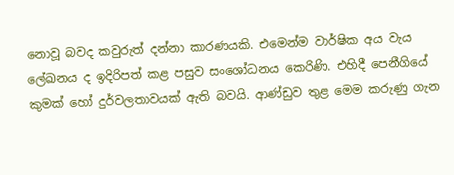නොවූ බවද කවුරුත් දන්නා කාරණයකි. එමෙන්ම වාර්ෂික අය වැය ලේඛනය ද ඉදිරිපත් කළ පසුව සංශෝධනය කෙරිණි. එහිදී පෙනීගියේ කුමක් හෝ දුර්වලතාවයක් ඇති බවයි. ආණ්ඩුව තුළ මෙම කරුණු ගැන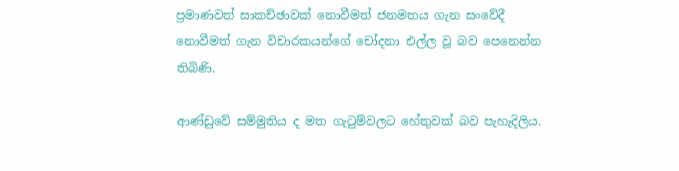ප්‍රමාණවත් සාකච්ඡාවක් නොවීමත් ජනමතය ගැන සංවේදී නොවීමත් ගැන විචාරකයන්ගේ චෝදනා එල්ල වූ බව පෙනෙන්න තිබිණි.

ආණ්ඩුවේ සම්මුතිය ද මත ගැටුම්වලට හේතුවක් බව පැහැදිලිය.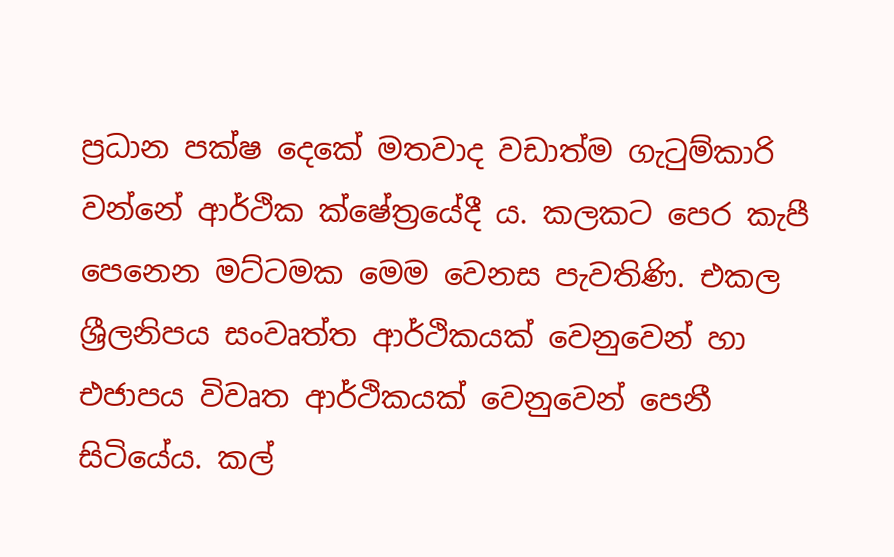ප්‍රධාන පක්ෂ දෙකේ මතවාද වඩාත්ම ගැටුම්කාරි වන්නේ ආර්ථික ක්ෂේත්‍රයේදී ය. කලකට පෙර කැපී පෙනෙන මට්ටමක මෙම වෙනස පැවතිණි. එකල ශ්‍රීලනිපය සංවෘත්ත ආර්ථිකයක් වෙනුවෙන් හා එජාපය විවෘත ආර්ථිකයක් වෙනුවෙන් පෙනී සිටියේය. කල්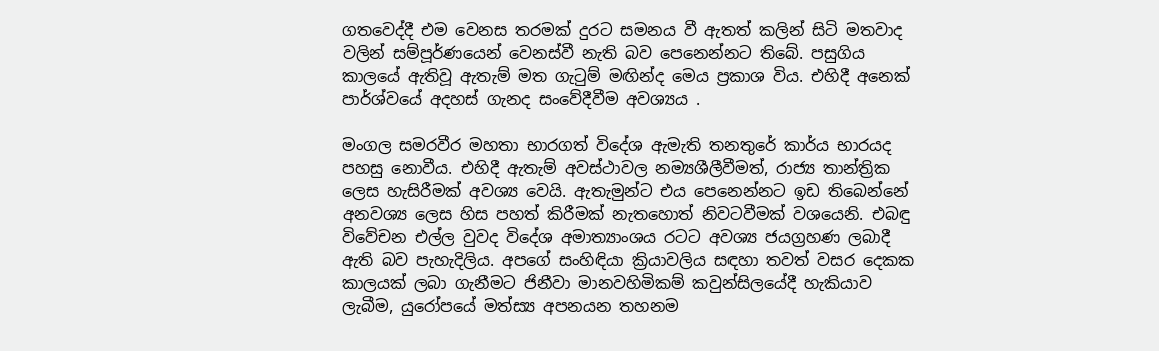ගතවෙද්දී එම වෙනස තරමක් දුරට සමනය වී ඇතත් කලින් සිටි මතවාද වලින් සම්පූර්ණයෙන් වෙනස්වී නැති බව පෙනෙන්නට තිබේ. පසුගිය කාලයේ ඇතිවූ ඇතැම් මත ගැටුම් මඟින්ද මෙය ප්‍රකාශ විය. එහිදී අනෙක් පාර්ශ්වයේ අදහස් ගැනද සංවේදීවීම අවශ්‍යය .

මංගල සමරවීර මහතා භාරගත් විදේශ ඇමැති තනතුරේ කාර්ය භාරයද පහසු නොවීය. එහිදී ඇතැම් අවස්ථාවල නම්‍යශීලීවීමත්, රාජ්‍ය තාන්ත්‍රික ලෙස හැසිරීමක් අවශ්‍ය වෙයි. ඇතැමුන්ට එය පෙනෙන්නට ඉඩ තිබෙන්නේ අනවශ්‍ය ලෙස හිස පහත් කිරීමක් නැතහොත් නිවටවීමක් වශයෙනි. එබඳු විවේචන එල්ල වුවද විදේශ අමාත්‍යාංශය රටට අවශ්‍ය ජයග්‍රහණ ලබාදී ඇති බව පැහැදිලිය. අපගේ සංහිඳියා ක්‍රියාවලිය සඳහා තවත් වසර දෙකක කාලයක් ලබා ගැනීමට ජිනීවා මානවහිමිකම් කවුන්සිලයේදී හැකියාව ලැබීම, යුරෝපයේ මත්ස්‍ය අපනයන තහනම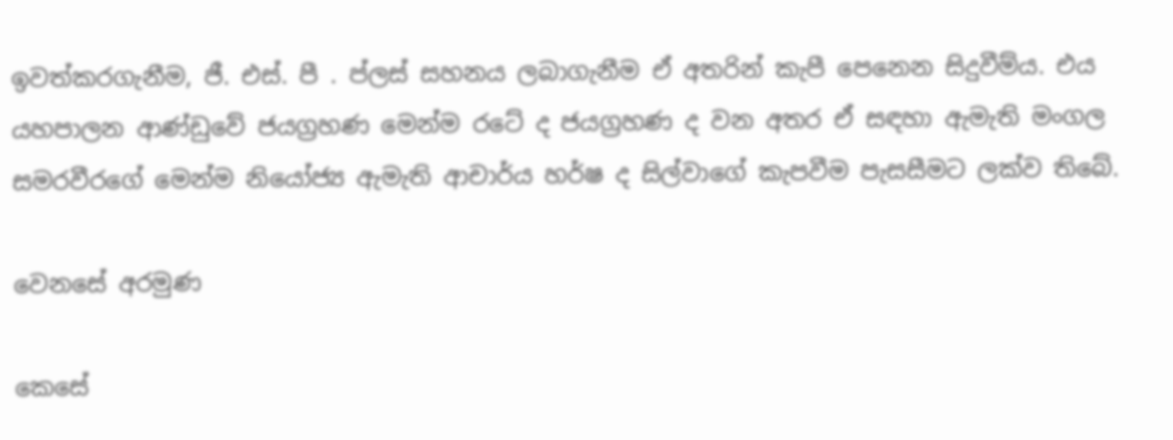ඉවත්කරගැනීම, ජී. එස්. පී . ප්ලස් සහනය ලබාගැනීම ඒ අතරින් කැපී පෙනෙන සිදුවීම්ය. එය යහපාලන ආණ්ඩුවේ ජයග්‍රහණ මෙන්ම රටේ ද ජයග්‍රහණ ද වන අතර ඒ සඳහා ඇමැති මංගල සමරවීරගේ මෙන්ම නියෝජ්‍ය ඇමැති ආචාර්ය හර්ෂ ද සිල්වා‍ගේ කැපවීම පැසසීමට ලක්ව තිබේ.

වෙනසේ අරමුණ

කෙසේ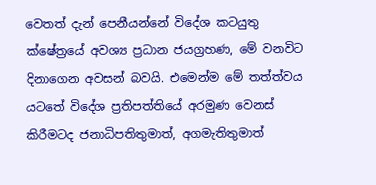වෙතත් දැන් පෙනීයන්නේ විදේශ කටයුතු ක්ෂේත්‍රයේ අවශ්‍ය ප්‍රධාන ජයග්‍රහණ, මේ වනවිට දිනාගෙන අවසන් බවයි. එමෙන්ම මේ තත්ත්වය යටතේ විදේශ ප්‍රතිපත්ති‍යේ අරමුණ වෙනස් කිරීමටද ජනාධිපතිතුමාත්, අගමැතිතුමාත්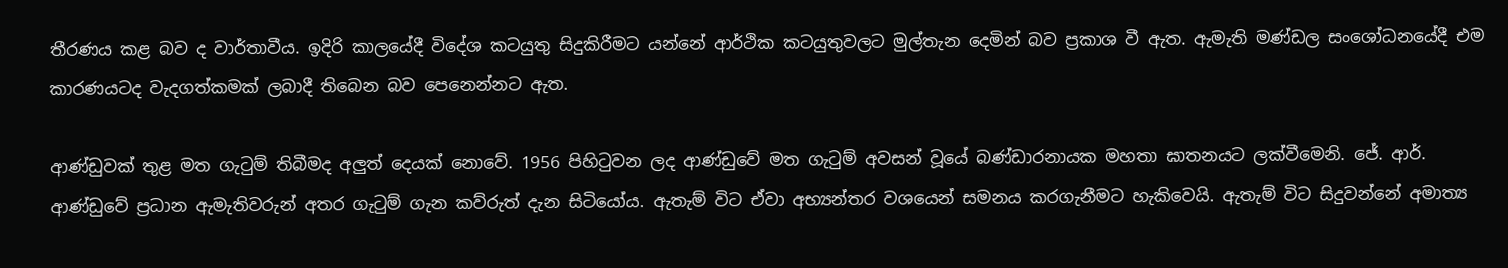තීරණය කළ බව ද වාර්තාවීය. ඉදිරි කාලයේදී විදේශ කටයුතු සිදුකිරීමට යන්නේ ආර්ථික කටයුතුවලට මුල්තැන දෙමින් බව ප්‍රකාශ වී ඇත. ඇමැති මණ්ඩල සංශෝධනයේදී එම කාරණයටද වැදගත්කමක් ලබාදී තිබෙන බව පෙනෙන්නට ඇත.

ආණ්ඩුවක් තුළ මත ගැටුම් තිබීමද අලුත් දෙයක් නොවේ. 1956 පිහිටුවන ලද ආණ්ඩුවේ මත ගැටුම් අවසන් වූයේ බණ්ඩාරනායක මහතා ඝාතනයට ලක්වීමෙනි. ජේ. ආර්. ආණ්ඩු‍වේ ප්‍රධාන ඇමැතිවරුන් අතර ගැටුම් ගැන කව්රුත් දැන සිටියෝය. ඇතැම් විට ඒවා අභ්‍යන්තර වශයෙන් සමනය කරගැනීමට හැකිවෙයි. ඇතැම් විට සිදුවන්නේ අමාත්‍ය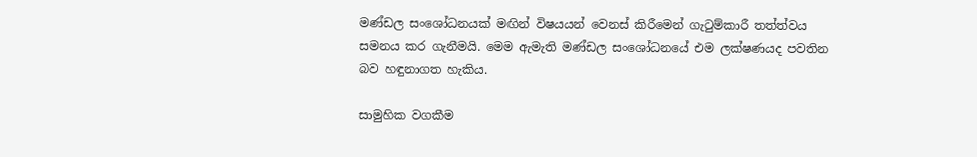මණ්ඩල සංශෝධනයක් මඟින් විෂයයන් වෙනස් කිරීමෙන් ගැටුම්කාරී තත්ත්වය සමනය කර ගැනීමයි. මෙම ඇමැති මණ්ඩල සංශෝධනයේ එම ලක්ෂණයද පවතින බව හඳුනාගත හැකිය.

සාමුහික වගකීම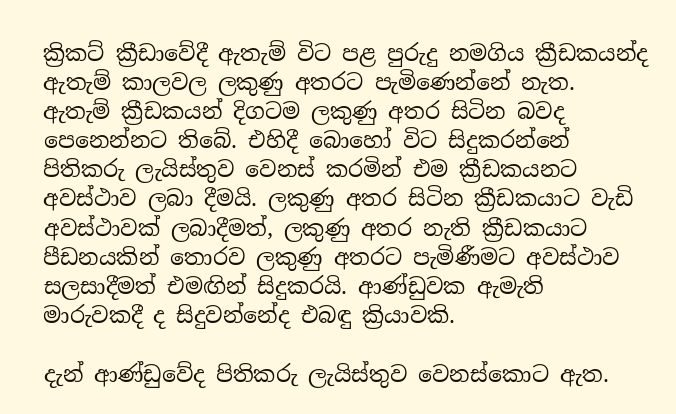ක්‍රිකට් ක්‍රීඩාවේදී ඇතැම් විට පළ පුරුදු නමගිය ක්‍රීඩකයන්ද ඇතැම් කාලවල ලකුණු අතරට පැමිණෙන්නේ නැත. ඇතැම් ක්‍රීඩකයන් දිගටම ලකුණු අතර සිටින බවද පෙනෙන්නට තිබේ. එහිදී බොහෝ විට සිදුකරන්නේ පිතිකරු ලැයිස්තුව වෙනස් කරමින් එම ක්‍රීඩකයනට අවස්ථාව ලබා දීමයි. ලකුණු අතර සිටින ක්‍රීඩකයාට වැඩි අවස්ථාවක් ලබාදීමත්, ලකුණු අතර නැති ක්‍රීඩකයාට පීඩනයකින් තොරව ලකුණු අතරට පැමිණීමට අවස්ථාව සලසාදීමත් එමඟින් සිදුකරයි. ආණ්ඩුවක ඇමැති මාරුවකදී ද සිදුවන්නේද එබඳු ක්‍රියාවකි.

දැන් ආණ්ඩුවේද පිතිකරු ලැයිස්තුව වෙනස්කොට ඇත.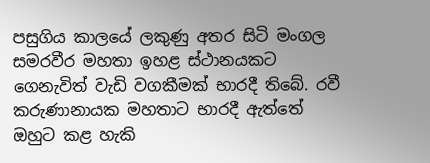පසුගිය කාලයේ ලකුණු අතර සිටි මංගල සමරවීර මහතා ඉහළ ස්ථානයකට ගෙනැවිත් වැඩි වගකීමක් භාරදී තිබේ. රවී කරුණානායක මහතාට භාරදී ඇත්තේ ඔහුට කළ හැකි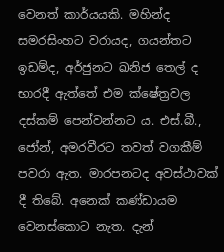වෙනත් කාර්යයකි. මහින්ද සමරසිංහට වරායද, ගයන්තට ඉඩම්ද, අර්ජුනට ඛනිජ තෙල් ද භාරදී ඇත්තේ එම ක්ෂේත්‍රවල දස්කම් පෙන්වන්නට ය. එස්.බී., ජෝන්, අමරවීරට තවත් වගකීම් පවරා ඇත. මාරපනටද අවස්ථාවක් දී තිබේ. අ‍නෙක් කණ්ඩායම වෙනස්කොට නැත. දැන්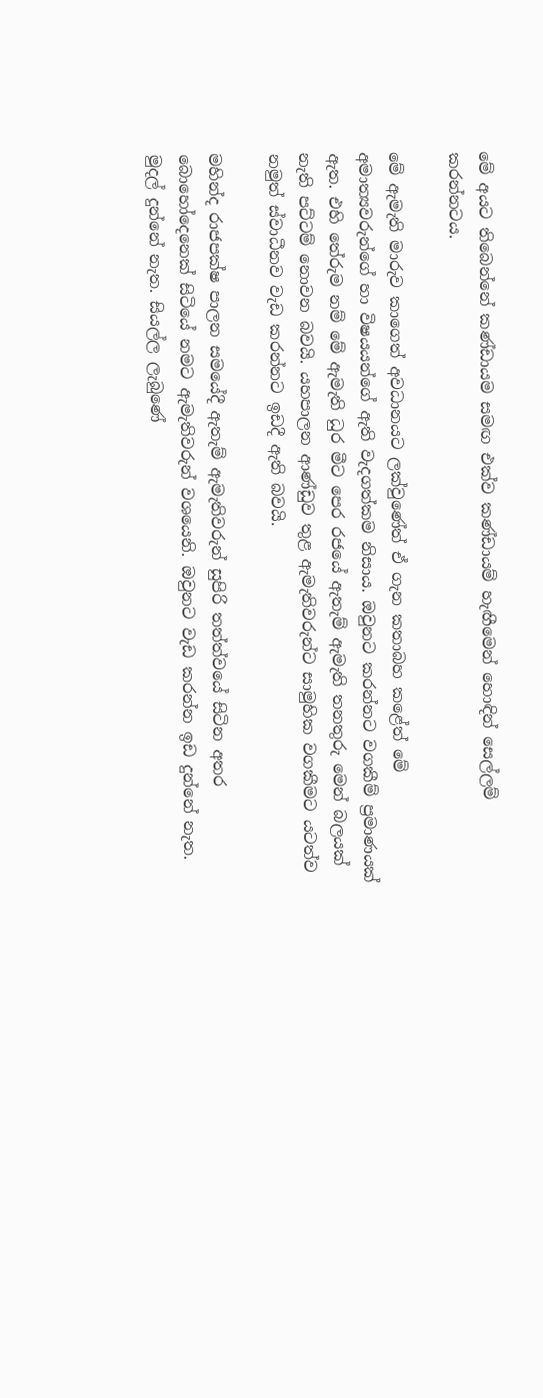මේ අයට තිබෙන්නේ කණ්ඩායම සමඟ එක්ව කණ්ඩායම් හැඟී‍මෙන් ‍හොඳින් සෙල්ලම් කරන්නටය.

මේ ඇමැති මාරුව කාගෙත් අවධානයට ලක්වුණේත් ඒ ගැන කතාබහ කළේත් මේ අමාත්‍යවරුන්ගේ හා විෂයයන්ගේ ඇති වැදගත්කම නිසාය. ඔවුනට කරන්නට වගකීම් ප්‍රමාණයක් ඇත. එහි තේරුම නම් මේ ඇමැති ධුර මීට පෙර රජයේ ඇතැම් ඇමැති තනතුරු මෙන් බලයක් නැති පට්ටම් නොවන බවයි. යහපාලන ආණ්ඩුව තුළ ඇමැතිවරුන්ට සාමුහික වගකීමට යටත්ව නමුත් ස්වාධීනව වැඩ කරන්නට ඉඩදී ඇති බවයි.

මහින්ද රාජපක්ෂ පාලන සමයේදී ඇතැම් ඇමැතිවරුන් සුපිරි තත්ත්වයේ සිටින අතර බොහෝදෙනෙක් සිටියේ නමට ඇමැතිවරුන් වශයෙනි. ඔවුනට වැඩ කරන්න ඉඩ දුන්නේ නැත. මුදල් දුන්නේ නැත. සියල්ල ලැබුණේ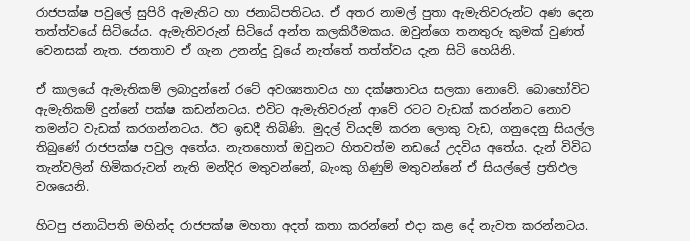රාජපක්ෂ පවුලේ සුපිරි ඇමැතිට හා ජනාධිපතිටය. ඒ අතර නාමල් පුතා ඇමැතිවරුන්ට අණ දෙන තත්ත්වයේ සිටියේය. ඇමැතිවරුන් සිටියේ අන්ත කලකිරීමකය. ඔවුන්ගෙ තනතුරු කුමක් වුණත් වෙනසක් නැත. ජනතාව ඒ ගැන උනන්දු වූයේ නැත්තේ තත්ත්වය දැන සිටි හෙයිනි.

ඒ කාලයේ ඇමැතිකම් ලබාදුන්නේ රටේ අවශ්‍යතාවය හා දක්ෂතාවය සලකා නොවේ. බොහෝවිට ඇමැතිකම් දුන්නේ පක්ෂ කඩන්නටය. එවිට ඇමැතිවරුන් ආවේ රටට වැඩක් කරන්නට නොව තමන්ට වැඩක් කරගන්නටය. ඊට ඉඩදී තිබිණි. මුදල් වියදම් කරන ලොකු වැඩ, ගනුදෙනු සියල්ල තිබුණේ රාජපක්ෂ පවුල අතේය. නැතහොත් ඔවුනට හිතවත්ම නඩයේ උදවිය අතේය. දැන් විවිධ තැන්වලින් හිමිකරුවන් නැති මන්දිර මතුවන්නේ, බැංකු ගිණුම් මතුවන්නේ ඒ සියල්ලේ ප්‍රතිඵල වශයෙනි.

හිටපු ජනාධිපති මහින්ද රාජපක්ෂ මහතා අදත් කතා කරන්නේ එදා කළ දේ නැවත කරන්නටය.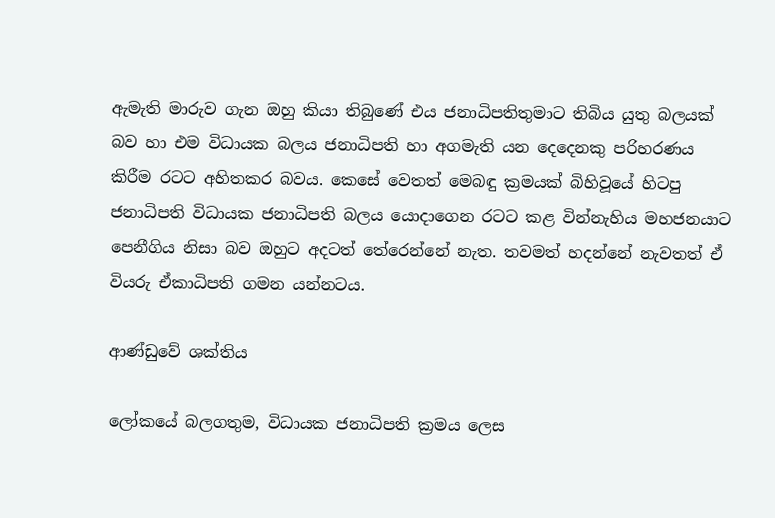ඇමැති මාරුව ගැන ඔහු කියා තිබුණේ එය ජනාධිපතිතුමාට තිබිය යුතු බලයක් බව හා එම විධායක බලය ජනාධිපති හා අගමැති යන දෙදෙනකු පරිහරණය කිරීම රටට අහිතකර බවය. කෙසේ වෙතත් මෙබඳු ක්‍රමයක් බිහිවූයේ හිටපු ජනාධිපති විධායක ජනාධිපති බලය යොදාගෙන රටට කළ වින්නැහිය මහජනයාට පෙනීගිය නිසා බව ඔහුට අදටත් තේරෙන්නේ නැත. තවමත් හදන්නේ නැවතත් ඒ වියරු ඒකාධිපති ගමන යන්නටය.

ආණ්ඩුවේ ශක්තිය

ලෝකයේ බලගතුම, විධායක ජනාධිපති ක්‍රමය ලෙස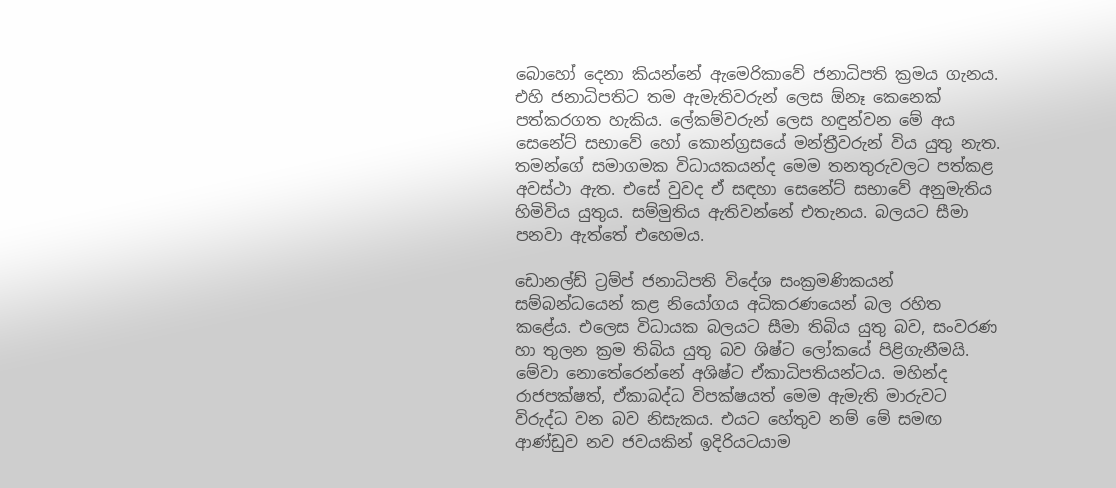බොහෝ දෙනා කියන්නේ ඇමෙරිකාවේ ජනාධිපති ක්‍රමය ගැනය. එහි ජනාධිපතිට තම ඇමැතිවරුන් ලෙස ඕනෑ කෙනෙක් පත්කරගත හැකිය. ලේකම්වරුන් ලෙස හඳුන්වන මේ අය සෙනේට් සභාවේ හෝ කොන්ග්‍රසයේ මන්ත්‍රීවරුන් විය යුතු නැත. තමන්ගේ සමාගමක විධායකයන්ද මෙම තනතුරුවලට පත්කළ අවස්ථා ඇත. එසේ වුවද ඒ සඳහා සෙනේට් සභාවේ අනුමැතිය හිමිවිය යුතුය. සම්මුතිය ඇතිවන්නේ එතැනය. බලයට සීමා පනවා ඇත්තේ එහෙමය.

ඩොනල්ඩ් ට්‍රම්ප් ජනාධිපති විදේශ සංක්‍රමණිකයන් සම්බන්ධයෙන් කළ නියෝගය අධිකරණයෙන් බල රහිත කළේය. එලෙස විධායක බලයට සීමා තිබිය යුතු බව, සංවරණ හා තුලන ක්‍රම තිබිය යුතු බව ශිෂ්ට ලෝකයේ පිළිගැනීමයි. මේවා නොතේරෙන්නේ අශිෂ්ට ඒකාධිපතියන්ටය. මහින්ද රාජපක්ෂත්, ඒකාබද්ධ විපක්ෂයත් මෙම ඇමැති මාරුවට විරුද්ධ වන බව නිසැකය. එයට හේතුව නම් මේ සමඟ ආණ්ඩුව නව ජවයකින් ඉදිරියටයාම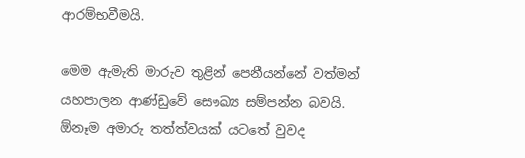ආරම්භවීමයි.

මෙම ඇමැති මාරුව තුළින් පෙනීයන්නේ වත්මන් යහපාලන ආණ්ඩුවේ සෞඛ්‍ය සම්පන්න බවයි. ඕනෑම අමාරු තත්ත්වයක් යටතේ වුවද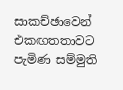සාකච්ඡාවෙන් එකඟතතාවට පැමිණ සම්මුති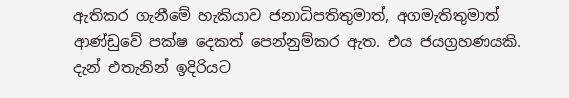ඇතිකර ගැනීමේ හැකියාව ජනාධිපතිතුමාත්, අගමැතිතුමාත් ආණ්ඩුවේ පක්ෂ දෙකත් පෙන්නුම්කර ඇත. එය ජයග්‍රහණයකි. දැන් එතැනින් ඉදිරියට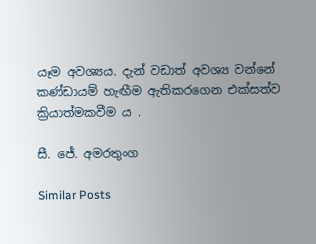යෑම අවශ්‍යය. දැන් වඩාත් අවශ්‍ය වන්නේ කණ්ඩායම් හැඟීම ඇතිකරගෙන එක්සත්ව ක්‍රියාත්මකවීම ය .

සී. ජේ. අමරතුංග

Similar Posts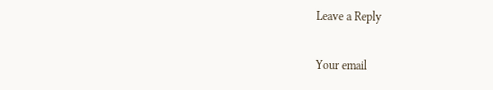Leave a Reply

Your email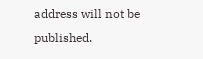address will not be published.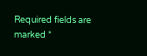Required fields are marked *